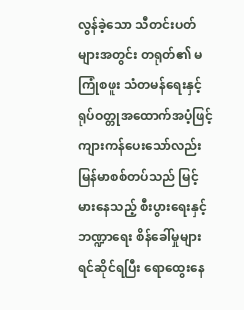လွန်ခဲ့သော သီတင်းပတ်များအတွင်း တရုတ်၏ မကြုံစဖူး သံတမန်ရေးနှင့် ရုပ်ဝတ္တုအထောက်အပံ့ဖြင့် ကျားကန်ပေးသော်လည်း မြန်မာစစ်တပ်သည် မြင့်မားနေသည့် စီးပွားရေးနှင့် ဘဏ္ဍာရေး စိန်ခေါ်မှုများ ရင်ဆိုင်ရပြီး ရောထွေးနေ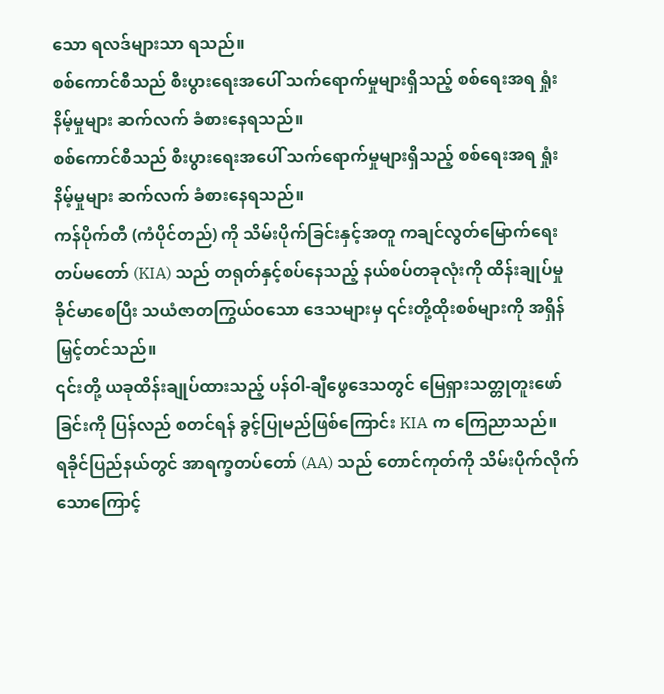သော ရလဒ်များသာ ရသည်။
စစ်ကောင်စီသည် စီးပွားရေးအပေါ် သက်ရောက်မှုများရှိသည့် စစ်ရေးအရ ရှုံးနိမ့်မှုများ ဆက်လက် ခံစားနေရသည်။
စစ်ကောင်စီသည် စီးပွားရေးအပေါ် သက်ရောက်မှုများရှိသည့် စစ်ရေးအရ ရှုံးနိမ့်မှုများ ဆက်လက် ခံစားနေရသည်။
ကန်ပိုက်တီ (ကံပိုင်တည်) ကို သိမ်းပိုက်ခြင်းနှင့်အတူ ကချင်လွတ်မြောက်ရေးတပ်မတော် (KIA) သည် တရုတ်နှင့်စပ်နေသည့် နယ်စပ်တခုလုံးကို ထိန်းချုပ်မှု ခိုင်မာစေပြီး သယံဇာတကြွယ်ဝသော ဒေသများမှ ၎င်းတို့ထိုးစစ်များကို အရှိန်မြှင့်တင်သည်။
၎င်းတို့ ယခုထိန်းချုပ်ထားသည့် ပန်ဝါ-ချီဖွေဒေသတွင် မြေရှားသတ္တုတူးဖော်ခြင်းကို ပြန်လည် စတင်ရန် ခွင့်ပြုမည်ဖြစ်ကြောင်း KIA က ကြေညာသည်။
ရခိုင်ပြည်နယ်တွင် အာရက္ခတပ်တော် (AA) သည် တောင်ကုတ်ကို သိမ်းပိုက်လိုက်သောကြောင့်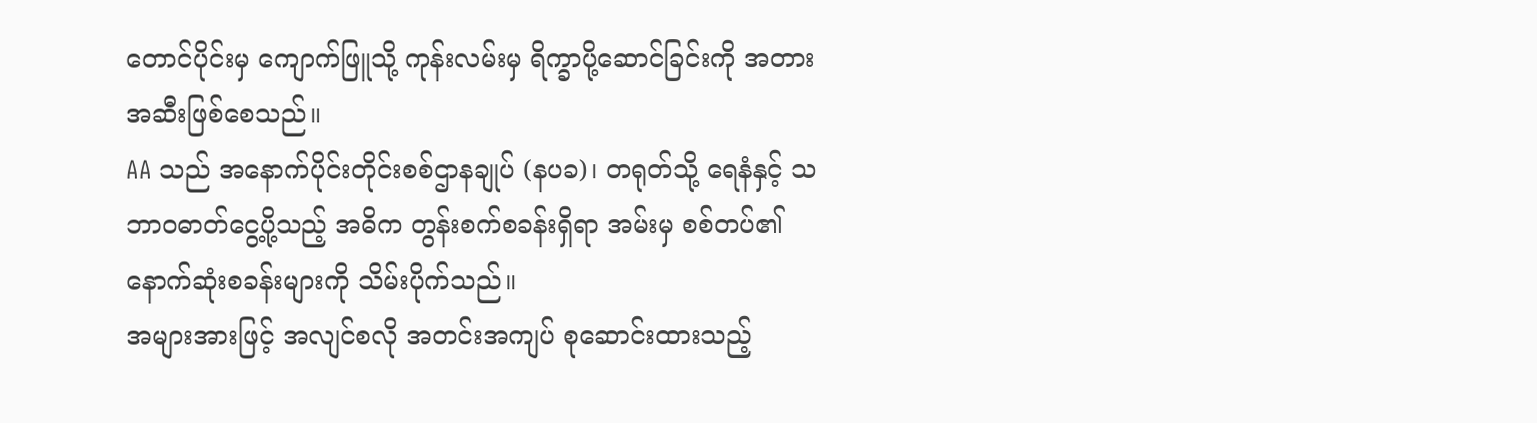တောင်ပိုင်းမှ ကျောက်ဖြူသို့ ကုန်းလမ်းမှ ရိက္ခာပို့ဆောင်ခြင်းကို အတားအဆီးဖြစ်စေသည်။
AA သည် အနောက်ပိုင်းတိုင်းစစ်ဌာနချုပ် (နပခ)၊ တရုတ်သို့ ရေနံနှင့် သဘာဝဓာတ်ငွေ့ပို့သည့် အဓိက တွန်းစက်စခန်းရှိရာ အမ်းမှ စစ်တပ်၏ နောက်ဆုံးစခန်းများကို သိမ်းပိုက်သည်။
အများအားဖြင့် အလျင်စလို အတင်းအကျပ် စုဆောင်းထားသည့်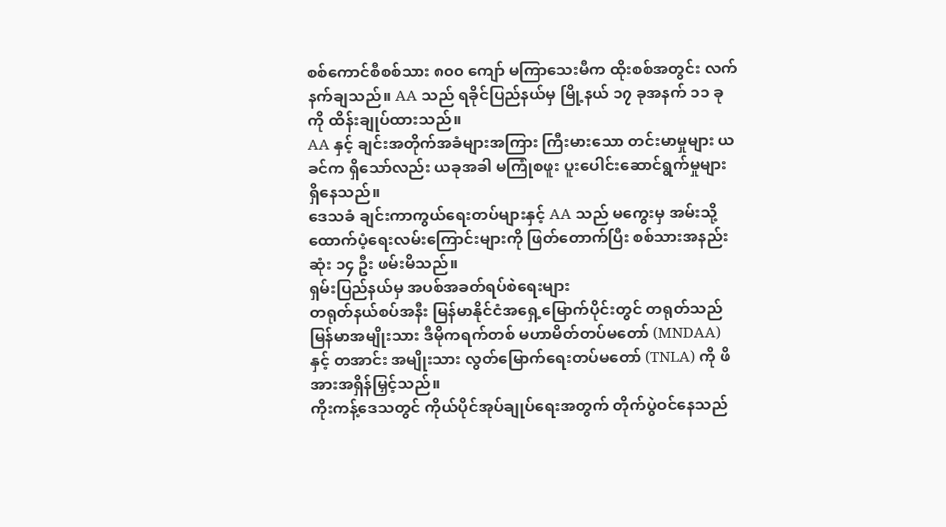စစ်ကောင်စီစစ်သား ၈၀၀ ကျော် မကြာသေးမီက ထိုးစစ်အတွင်း လက်နက်ချသည်။ AA သည် ရခိုင်ပြည်နယ်မှ မြို့နယ် ၁၇ ခုအနက် ၁၁ ခုကို ထိန်းချုပ်ထားသည်။
AA နှင့် ချင်းအတိုက်အခံများအကြား ကြီးမားသော တင်းမာမှုများ ယခင်က ရှိသော်လည်း ယခုအခါ မကြုံစဖူး ပူးပေါင်းဆောင်ရွက်မှုများ ရှိနေသည်။
ဒေသခံ ချင်းကာကွယ်ရေးတပ်များနှင့် AA သည် မကွေးမှ အမ်းသို့ ထောက်ပံ့ရေးလမ်းကြောင်းများကို ဖြတ်တောက်ပြီး စစ်သားအနည်းဆုံး ၁၄ ဦး ဖမ်းမိသည်။
ရှမ်းပြည်နယ်မှ အပစ်အခတ်ရပ်စဲရေးများ
တရုတ်နယ်စပ်အနီး မြန်မာနိုင်ငံအရှေ့မြောက်ပိုင်းတွင် တရုတ်သည် မြန်မာအမျိုးသား ဒီမိုကရက်တစ် မဟာမိတ်တပ်မတော် (MNDAA) နှင့် တအာင်း အမျိုးသား လွတ်မြောက်ရေးတပ်မတော် (TNLA) ကို ဖိအားအရှိန်မြှင့်သည်။
ကိုးကန့်ဒေသတွင် ကိုယ်ပိုင်အုပ်ချုပ်ရေးအတွက် တိုက်ပွဲဝင်နေသည်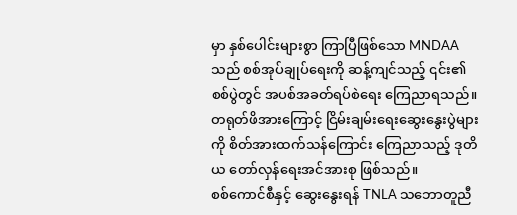မှာ နှစ်ပေါင်းများစွာ ကြာပြီဖြစ်သော MNDAA သည် စစ်အုပ်ချုပ်ရေးကို ဆန့်ကျင်သည့် ၎င်း၏စစ်ပွဲတွင် အပစ်အခတ်ရပ်စဲရေး ကြေညာရသည်။ တရုတ်ဖိအားကြောင့် ငြိမ်းချမ်းရေးဆွေးနွေးပွဲများကို စိတ်အားထက်သန်ကြောင်း ကြေညာသည့် ဒုတိယ တော်လှန်ရေးအင်အားစု ဖြစ်သည်။
စစ်ကောင်စီနှင့် ဆွေးနွေးရန် TNLA သဘောတူညီ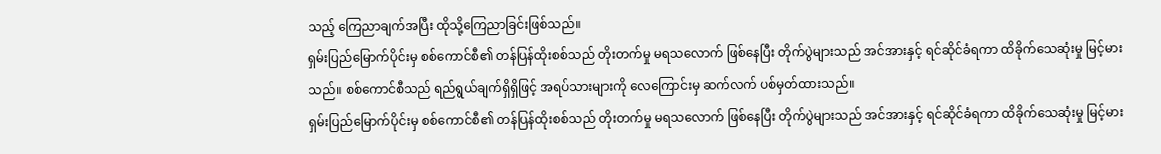သည့် ကြေညာချက်အပြီး ထိုသို့ကြေညာခြင်းဖြစ်သည်။
ရှမ်းပြည်မြောက်ပိုင်းမှ စစ်ကောင်စီ၏ တန်ပြန်ထိုးစစ်သည် တိုးတက်မှု မရသလောက် ဖြစ်နေပြီး တိုက်ပွဲများသည် အင်အားနှင့် ရင်ဆိုင်ခံရကာ ထိခိုက်သေဆုံးမှု မြင့်မားသည်။ စစ်ကောင်စီသည် ရည်ရွယ်ချက်ရှိရှိဖြင့် အရပ်သားများကို လေကြောင်းမှ ဆက်လက် ပစ်မှတ်ထားသည်။
ရှမ်းပြည်မြောက်ပိုင်းမှ စစ်ကောင်စီ၏ တန်ပြန်ထိုးစစ်သည် တိုးတက်မှု မရသလောက် ဖြစ်နေပြီး တိုက်ပွဲများသည် အင်အားနှင့် ရင်ဆိုင်ခံရကာ ထိခိုက်သေဆုံးမှု မြင့်မား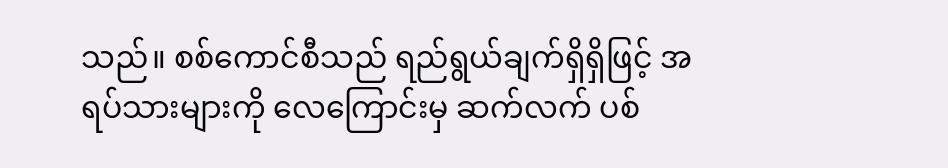သည်။ စစ်ကောင်စီသည် ရည်ရွယ်ချက်ရှိရှိဖြင့် အရပ်သားများကို လေကြောင်းမှ ဆက်လက် ပစ်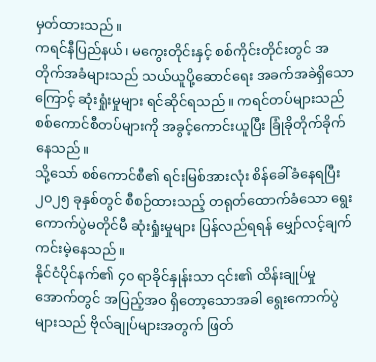မှတ်ထားသည်။
ကရင်နီပြည်နယ်၊ မကွေးတိုင်းနှင့် စစ်ကိုင်းတိုင်းတွင် အတိုက်အခံများသည် သယ်ယူပို့ဆောင်ရေး အခက်အခဲရှိသောကြောင့် ဆုံးရှုံးမှုများ ရင်ဆိုင်ရသည်။ ကရင်တပ်များသည် စစ်ကောင်စီတပ်များကို အခွင့်ကောင်းယူပြီး ခြုံခိုတိုက်ခိုက်နေသည်။
သို့သော် စစ်ကောင်စီ၏ ရင်းမြစ်အားလုံး စိန်ခေါ်ခံနေရပြီး ၂၀၂၅ ခုနှစ်တွင် စီစဉ်ထားသည့် တရုတ်ထောက်ခံသော ရွေးကောက်ပွဲမတိုင်မီ ဆုံးရှုံးမှုများ ပြန်လည်ရရန် မျှော်လင့်ချက်ကင်းမဲ့နေသည်။
နိုင်ငံပိုင်နက်၏ ၄၀ ရာခိုင်နှုန်းသာ ၎င်း၏ ထိန်းချုပ်မှုအောက်တွင် အပြည့်အဝ ရှိတော့သောအခါ ရွေးကောက်ပွဲများသည် ဗိုလ်ချုပ်များအတွက် ဖြတ်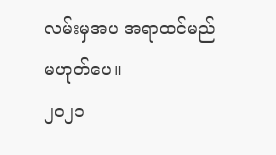လမ်းမှအပ အရာထင်မည် မဟုတ်ပေ။
၂၀၂၁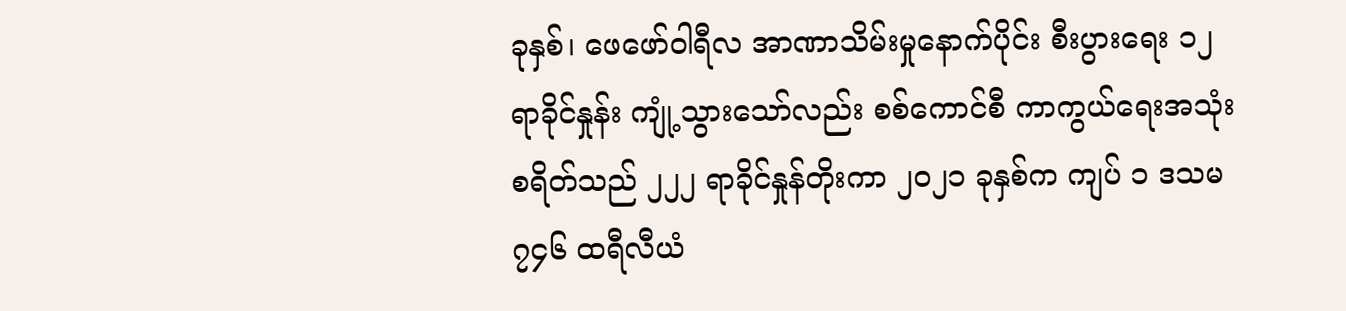ခုနှစ်၊ ဖေဖော်ဝါရီလ အာဏာသိမ်းမှုနောက်ပိုင်း စီးပွားရေး ၁၂ ရာခိုင်နှုန်း ကျုံ့သွားသော်လည်း စစ်ကောင်စီ ကာကွယ်ရေးအသုံးစရိတ်သည် ၂၂၂ ရာခိုင်နှုန်တိုးကာ ၂၀၂၁ ခုနှစ်က ကျပ် ၁ ဒသမ ၇၄၆ ထရီလီယံ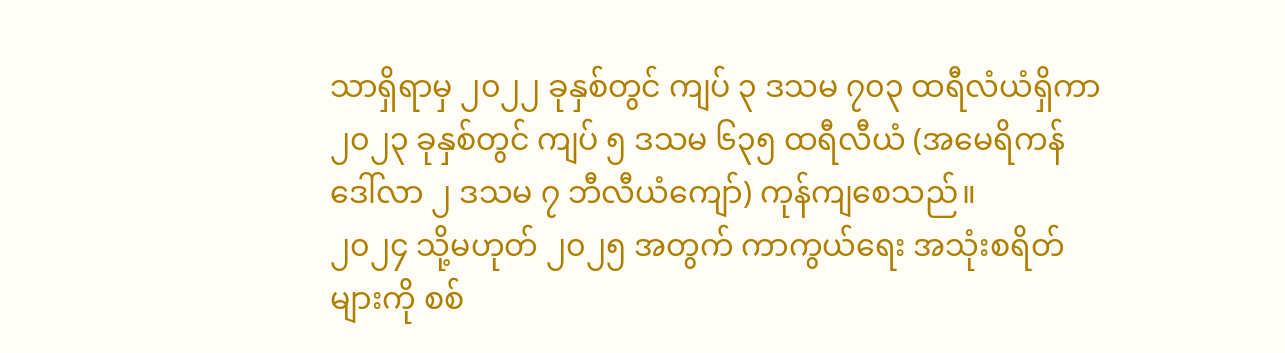သာရှိရာမှ ၂၀၂၂ ခုနှစ်တွင် ကျပ် ၃ ဒသမ ၇၀၃ ထရီလံယံရှိကာ ၂၀၂၃ ခုနှစ်တွင် ကျပ် ၅ ဒသမ ၆၃၅ ထရီလီယံ (အမေရိကန်ဒေါ်လာ ၂ ဒသမ ၇ ဘီလီယံကျော်) ကုန်ကျစေသည်။
၂၀၂၄ သို့မဟုတ် ၂၀၂၅ အတွက် ကာကွယ်ရေး အသုံးစရိတ်များကို စစ်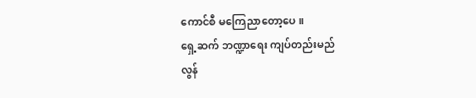ကောင်စီ မကြေညာတော့ပေ။
ရှေ့ဆက် ဘဏ္ဍာရေး ကျပ်တည်းမည်
လွန်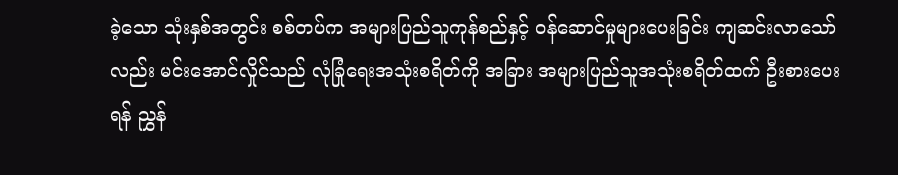ခဲ့သော သုံးနှစ်အတွင်း စစ်တပ်က အများပြည်သူကုန်စည်နှင့် ဝန်ဆောင်မှုများပေးခြင်း ကျဆင်းလာသော်လည်း မင်းအောင်လှိုင်သည် လုံခြုံရေးအသုံးစရိတ်ကို အခြား အများပြည်သူအသုံးစရိတ်ထက် ဦးစားပေးရန် ညွှန်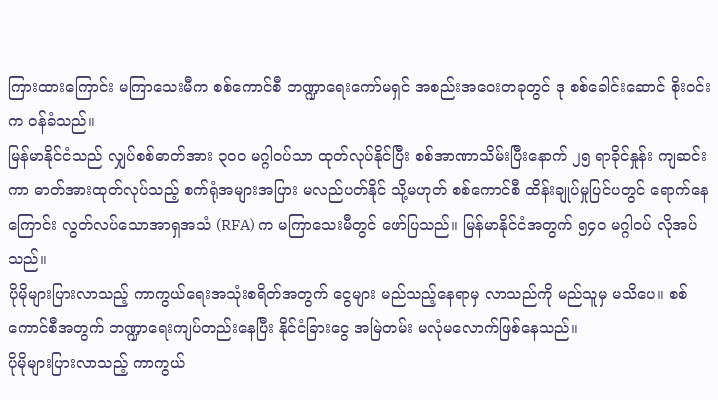ကြားထားကြောင်း မကြာသေးမီက စစ်ကောင်စီ ဘဏ္ဍာရေးကော်မရှင် အစည်းအဝေးတခုတွင် ဒု စစ်ခေါင်းဆောင် စိုးဝင်းက ဝန်ခံသည်။
မြန်မာနိုင်ငံသည် လျှပ်စစ်ဓာတ်အား ၃၀၀ မဂ္ဂါဝပ်သာ ထုတ်လုပ်နိုင်ပြီး စစ်အာဏာသိမ်းပြီးနောက် ၂၅ ရာခိုင်နှုန်း ကျဆင်းကာ ဓာတ်အားထုတ်လုပ်သည့် စက်ရုံအများအပြား မလည်ပတ်နိုင် သို့မဟုတ် စစ်ကောင်စီ ထိန်းချုပ်မှုပြင်ပတွင် ရောက်နေကြောင်း လွတ်လပ်သောအာရှအသံ (RFA) က မကြာသေးမီတွင် ဖော်ပြသည်။ မြန်မာနိုင်ငံအတွက် ၅၄၀ မဂ္ဂါဝပ် လိုအပ်သည်။
ပိုမိုများပြားလာသည့် ကာကွယ်ရေးအသုံးစရိတ်အတွက် ငွေများ မည်သည့်နေရာမှ လာသည်ကို မည်သူမှ မသိပေ။ စစ်ကောင်စီအတွက် ဘဏ္ဍာရေးကျပ်တည်းနေပြီး နိုင်ငံခြားငွေ အမြဲတမ်း မလုံမလောက်ဖြစ်နေသည်။
ပိုမိုများပြားလာသည့် ကာကွယ်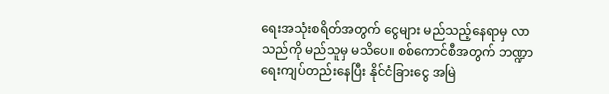ရေးအသုံးစရိတ်အတွက် ငွေများ မည်သည့်နေရာမှ လာသည်ကို မည်သူမှ မသိပေ။ စစ်ကောင်စီအတွက် ဘဏ္ဍာရေးကျပ်တည်းနေပြီး နိုင်ငံခြားငွေ အမြဲ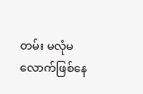တမ်း မလုံမလောက်ဖြစ်နေ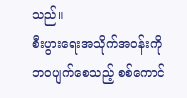သည်။
စီးပွားရေးအသိုက်အဝန်းကို ဘဝပျက်စေသည့် စစ်ကောင်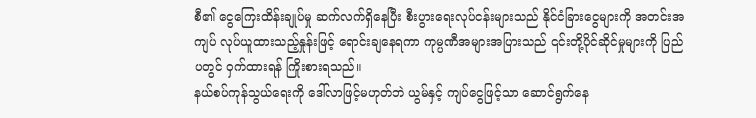စီ၏ ငွေကြေးထိန်းချုပ်မှု ဆက်လက်ရှိနေပြီး စီးပွားရေးလုပ်ငန်းများသည် နိုင်ငံခြားငွေများကို အတင်းအကျပ် လုပ်ယူထားသည့်နှုန်းဖြင့် ရောင်းချနေရကာ ကုမ္ပဏီအများအပြားသည် ၎င်းတို့ပိုင်ဆိုင်မှုများကို ပြည်ပတွင် ဝှက်ထားရန် ကြိုးစားရသည်။
နယ်စပ်ကုန်သွယ်ရေးကို ဒေါ်လာဖြင့်မဟုတ်ဘဲ ယွမ်နှင့် ကျပ်ငွေဖြင့်သာ ဆောင်ရွက်နေ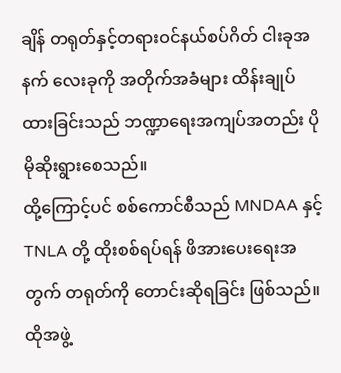ချိန် တရုတ်နှင့်တရားဝင်နယ်စပ်ဂိတ် ငါးခုအနက် လေးခုကို အတိုက်အခံများ ထိန်းချုပ်ထားခြင်းသည် ဘဏ္ဍာရေးအကျပ်အတည်း ပိုမိုဆိုးရွားစေသည်။
ထို့ကြောင့်ပင် စစ်ကောင်စီသည် MNDAA နှင့် TNLA တို့ ထိုးစစ်ရပ်ရန် ဖိအားပေးရေးအတွက် တရုတ်ကို တောင်းဆိုရခြင်း ဖြစ်သည်။ ထိုအဖွဲ့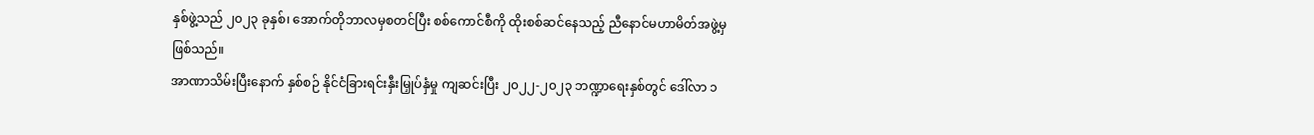နှစ်ဖွဲ့သည် ၂၀၂၃ ခုနှစ်၊ အောက်တိုဘာလမှစတင်ပြီး စစ်ကောင်စီကို ထိုးစစ်ဆင်နေသည့် ညီနောင်မဟာမိတ်အဖွဲ့မှ ဖြစ်သည်။
အာဏာသိမ်းပြီးနောက် နှစ်စဉ် နိုင်ငံခြားရင်းနှီးမြှုပ်နှံမှု ကျဆင်းပြီး ၂၀၂၂-၂၀၂၃ ဘဏ္ဍာရေးနှစ်တွင် ဒေါ်လာ ၁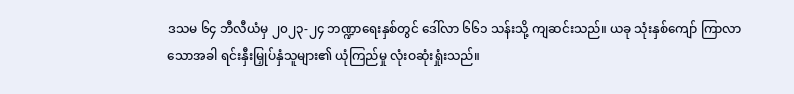ဒသမ ၆၄ ဘီလီယံမှ ၂၀၂၃-၂၄ ဘဏ္ဍာရေးနှစ်တွင် ဒေါ်လာ ၆၆၁ သန်းသို့ ကျဆင်းသည်။ ယခု သုံးနှစ်ကျော် ကြာလာသောအခါ ရင်းနှီးမြှုပ်နှံသူများ၏ ယုံကြည်မှု လုံးဝဆုံးရှုံးသည်။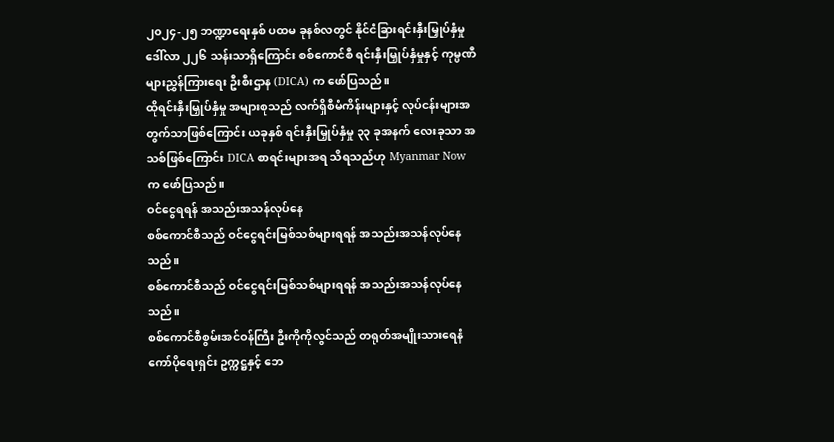၂၀၂၄-၂၅ ဘဏ္ဍာရေးနှစ် ပထမ ခုနစ်လတွင် နိုင်ငံခြားရင်းနှီးမြှုပ်နှံမှု ဒေါ်လာ ၂၂၆ သန်းသာရှိကြောင်း စစ်ကောင်စီ ရင်းနှီးမြှုပ်နှံမှုနှင့် ကုမ္ပဏီများညွှန်ကြားရေး ဦးစီးဌာန (DICA) က ဖော်ပြသည်။
ထိုရင်းနှီးမြှုပ်နှံမှု အများစုသည် လက်ရှိစီမံကိန်းများနှင့် လုပ်ငန်းများအတွက်သာဖြစ်ကြောင်း ယခုနှစ် ရင်းနှီးမြှုပ်နှံမှု ၃၃ ခုအနက် လေးခုသာ အသစ်ဖြစ်ကြောင်း DICA စာရင်းများအရ သိရသည်ဟု Myanmar Now က ဖော်ပြသည်။
ဝင်ငွေရရန် အသည်းအသန်လုပ်နေ
စစ်ကောင်စီသည် ဝင်ငွေရင်းမြစ်သစ်များရရန် အသည်းအသန်လုပ်နေသည်။
စစ်ကောင်စီသည် ဝင်ငွေရင်းမြစ်သစ်များရရန် အသည်းအသန်လုပ်နေသည်။
စစ်ကောင်စီစွမ်းအင်ဝန်ကြီး ဦးကိုကိုလွင်သည် တရုတ်အမျိုးသားရေနံကော်ပိုရေးရှင်း ဥက္ကဋ္ဌနှင့် ဘေ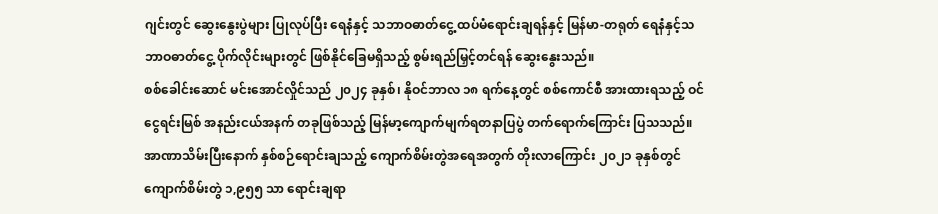ဂျင်းတွင် ဆွေးနွေးပွဲများ ပြုလုပ်ပြီး ရေနံနှင့် သဘာဝဓာတ်ငွေ့ ထပ်မံရောင်းချရန်နှင့် မြန်မာ-တရုတ် ရေနံနှင့်သဘာဝဓာတ်ငွေ့ ပိုက်လိုင်းများတွင် ဖြစ်နိုင်ခြေမရှိသည့် စွမ်းရည်မြှင့်တင်ရန် ဆွေးနွေးသည်။
စစ်ခေါင်းဆောင် မင်းအောင်လှိုင်သည် ၂၀၂၄ ခုနှစ်၊ နိုဝင်ဘာလ ၁၈ ရက်နေ့တွင် စစ်ကောင်စီ အားထားရသည့် ဝင်ငွေရင်းမြစ် အနည်းငယ်အနက် တခုဖြစ်သည့် မြန်မာ့ကျောက်မျက်ရတနာပြပွဲ တက်ရောက်ကြောင်း ပြသသည်။
အာဏာသိမ်းပြီးနောက် နှစ်စဉ်ရောင်းချသည့် ကျောက်စိမ်းတွဲအရေအတွက် တိုးလာကြောင်း ၂၀၂၁ ခုနှစ်တွင် ကျောက်စိမ်းတွဲ ၁,၉၅၅ သာ ရောင်းချရာ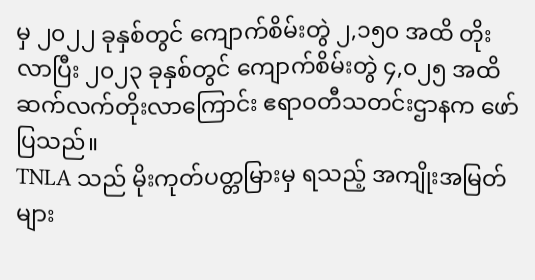မှ ၂၀၂၂ ခုနှစ်တွင် ကျောက်စိမ်းတွဲ ၂,၁၅၀ အထိ တိုးလာပြီး ၂၀၂၃ ခုနှစ်တွင် ကျောက်စိမ်းတွဲ ၄,၀၂၅ အထိ ဆက်လက်တိုးလာကြောင်း ဧရာဝတီသတင်းဌာနက ဖော်ပြသည်။
TNLA သည် မိုးကုတ်ပတ္တမြားမှ ရသည့် အကျိုးအမြတ်များ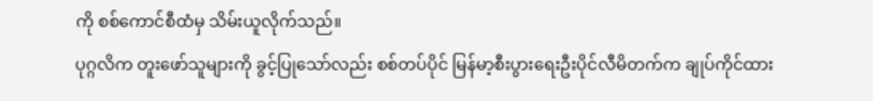ကို စစ်ကောင်စီထံမှ သိမ်းယူလိုက်သည်။
ပုဂ္ဂလိက တူးဖော်သူများကို ခွင့်ပြုသော်လည်း စစ်တပ်ပိုင် မြန်မာ့စီးပွားရေးဦးပိုင်လီမိတက်က ချုပ်ကိုင်ထား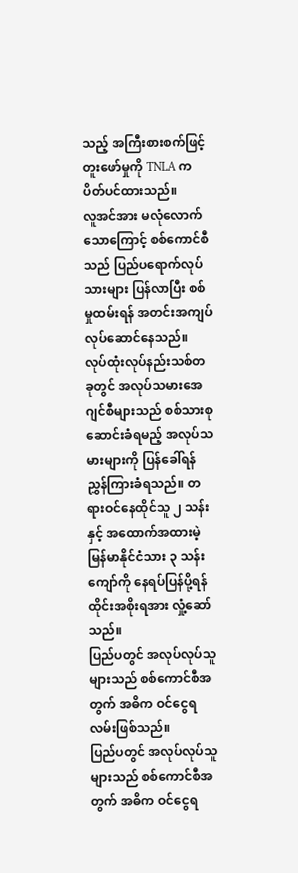သည့် အကြီးစားစက်ဖြင့် တူးဖော်မှုကို TNLA က ပိတ်ပင်ထားသည်။
လူအင်အား မလုံလောက်သောကြောင့် စစ်ကောင်စီသည် ပြည်ပရောက်လုပ်သားများ ပြန်လာပြီး စစ်မှုထမ်းရန် အတင်းအကျပ် လုပ်ဆောင်နေသည်။
လုပ်ထုံးလုပ်နည်းသစ်တခုတွင် အလုပ်သမားအေဂျင်စီများသည် စစ်သားစုဆောင်းခံရမည့် အလုပ်သမားများကို ပြန်ခေါ်ရန် ညွှန်ကြားခံရသည်။ တရားဝင်နေထိုင်သူ ၂ သန်းနှင့် အထောက်အထားမဲ့ မြန်မာနိုင်ငံသား ၃ သန်းကျော်ကို နေရပ်ပြန်ပို့ရန် ထိုင်းအစိုးရအား လှုံ့ဆော်သည်။
ပြည်ပတွင် အလုပ်လုပ်သူများသည် စစ်ကောင်စီအတွက် အဓိက ဝင်ငွေရလမ်းဖြစ်သည်။
ပြည်ပတွင် အလုပ်လုပ်သူများသည် စစ်ကောင်စီအတွက် အဓိက ဝင်ငွေရ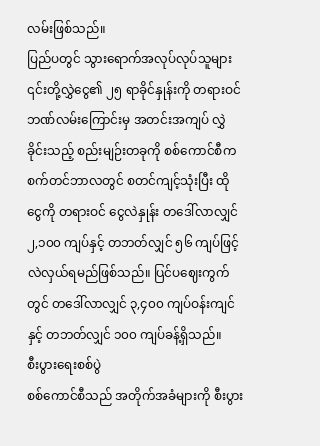လမ်းဖြစ်သည်။
ပြည်ပတွင် သွားရောက်အလုပ်လုပ်သူများ ၎င်းတို့လွှဲငွေ၏ ၂၅ ရာခိုင်နှုန်းကို တရားဝင်ဘဏ်လမ်းကြောင်းမှ အတင်းအကျပ် လွှဲခိုင်းသည့် စည်းမျဉ်းတခုကို စစ်ကောင်စီက စက်တင်ဘာလတွင် စတင်ကျင့်သုံးပြီး ထိုငွေကို တရားဝင် ငွေလဲနှုန်း တဒေါ်လာလျှင် ၂,၁၀၀ ကျပ်နှင့် တဘတ်လျှင် ၅၆ ကျပ်ဖြင့် လဲလှယ်ရမည်ဖြစ်သည်။ ပြင်ပဈေးကွက်တွင် တဒေါ်လာလျှင် ၃,၄၀၀ ကျပ်ဝန်းကျင်နှင့် တဘတ်လျှင် ၁၀၀ ကျပ်ခန့်ရှိသည်။
စီးပွားရေးစစ်ပွဲ
စစ်ကောင်စီသည် အတိုက်အခံများကို စီးပွား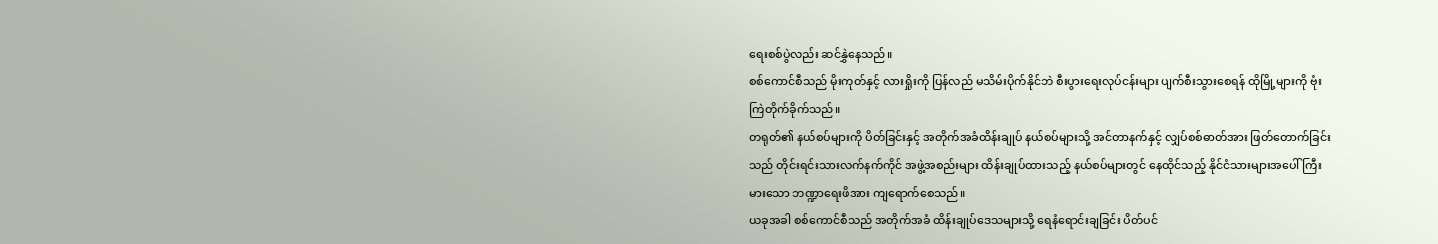ရေးစစ်ပွဲလည်း ဆင်နွှဲနေသည်။
စစ်ကောင်စီသည် မိုးကုတ်နှင့် လားရှိုးကို ပြန်လည် မသိမ်းပိုက်နိုင်ဘဲ စီးပွားရေးလုပ်ငန်းများ ပျက်စီးသွားစေရန် ထိုမြို့များကို ဗုံးကြဲတိုက်ခိုက်သည်။
တရုတ်၏ နယ်စပ်များကို ပိတ်ခြင်းနှင့် အတိုက်အခံထိန်းချုပ် နယ်စပ်များသို့ အင်တာနက်နှင့် လျှပ်စစ်ဓာတ်အား ဖြတ်တောက်ခြင်းသည် တိုင်းရင်းသားလက်နက်ကိုင် အဖွဲ့အစည်းများ ထိန်းချုပ်ထားသည့် နယ်စပ်များတွင် နေထိုင်သည့် နိုင်ငံသားများအပေါ် ကြီးမားသော ဘဏ္ဍာရေးဖိအား ကျရောက်စေသည်။
ယခုအခါ စစ်ကောင်စီသည် အတိုက်အခံ ထိန်းချုပ်ဒေသများသို့ ရေနံရောင်းချခြင်း ပိတ်ပင်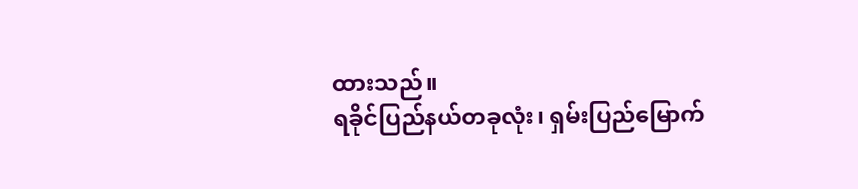ထားသည်။
ရခိုင်ပြည်နယ်တခုလုံး၊ ရှမ်းပြည်မြောက်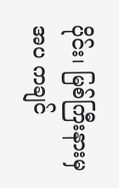ပိုင်း၊ မြစ်ကြီးနားမှအပ ကချင်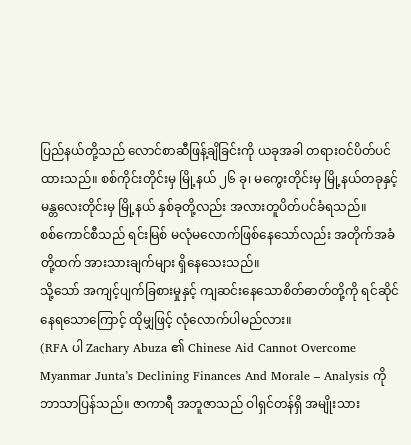ပြည်နယ်တို့သည် လောင်စာဆီဖြန့်ချိခြင်းကို ယခုအခါ တရားဝင်ပိတ်ပင်ထားသည်။ စစ်ကိုင်းတိုင်းမှ မြို့နယ် ၂၆ ခု၊ မကွေးတိုင်းမှ မြို့နယ်တခုနှင့် မန္တလေးတိုင်းမှ မြို့နယ် နှစ်ခုတို့လည်း အလားတူပိတ်ပင်ခံရသည်။
စစ်ကောင်စီသည် ရင်းမြစ် မလုံမလောက်ဖြစ်နေသော်လည်း အတိုက်အခံတို့ထက် အားသားချက်များ ရှိနေသေးသည်။
သို့သော် အကျင့်ပျက်ခြစားမှုနှင့် ကျဆင်းနေသောစိတ်ဓာတ်တို့ကို ရင်ဆိုင်နေရသောကြောင့် ထိုမျှဖြင့် လုံလောက်ပါမည်လား။
(RFA ပါ Zachary Abuza ၏ Chinese Aid Cannot Overcome Myanmar Junta’s Declining Finances And Morale – Analysis ကို ဘာသာပြန်သည်။ ဇာကာရီ အဘူဇာသည် ဝါရှင်တန်ရှိ အမျိုးသား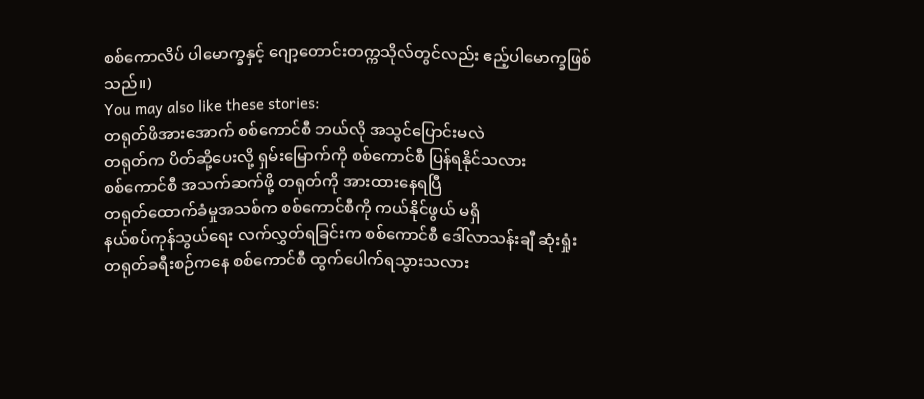စစ်ကောလိပ် ပါမောက္ခနှင့် ဂျော့တောင်းတက္ကသိုလ်တွင်လည်း ဧည့်ပါမောက္ခဖြစ်သည်။)
You may also like these stories:
တရုတ်ဖိအားအောက် စစ်ကောင်စီ ဘယ်လို အသွင်ပြောင်းမလဲ
တရုတ်က ပိတ်ဆို့ပေးလို့ ရှမ်းမြောက်ကို စစ်ကောင်စီ ပြန်ရနိုင်သလား
စစ်ကောင်စီ အသက်ဆက်ဖို့ တရုတ်ကို အားထားနေရပြီ
တရုတ်ထောက်ခံမှုအသစ်က စစ်ကောင်စီကို ကယ်နိုင်ဖွယ် မရှိ
နယ်စပ်ကုန်သွယ်ရေး လက်လွှတ်ရခြင်းက စစ်ကောင်စီ ဒေါ်လာသန်းချီ ဆုံးရှုံး
တရုတ်ခရီးစဉ်ကနေ စစ်ကောင်စီ ထွက်ပေါက်ရသွားသလား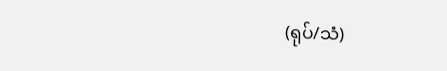(ရုပ်/သံ)